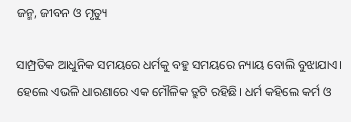ଜନ୍ମ, ଜୀବନ ଓ ମୃତ୍ୟୁ

ସାମ୍ପ୍ରତିକ ଆଧୁନିକ ସମୟରେ ଧର୍ମକୁ ବହୁ ସମୟରେ ନ୍ୟାୟ ବୋଲି ବୁଝାଯାଏ। ହେଲେ ଏଭଳି ଧାରଣାରେ ଏକ ମୌଳିକ ତ୍ରୁଟି ରହିଛି। ଧର୍ମ କହିଲେ କର୍ମ ଓ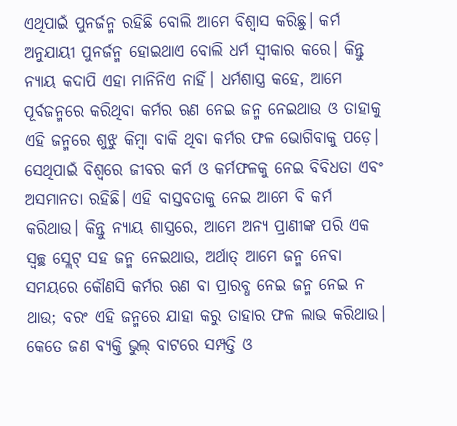ଏଥିପାଇଁ ପୁନର୍ଜନ୍ମ ରହିଛି ବୋଲି ଆମେ ବିଶ୍ୱାସ କରିଛୁ। କର୍ମ ଅନୁଯାୟୀ ପୁନର୍ଜନ୍ମ ହୋଇଥାଏ ବୋଲି ଧର୍ମ ସ୍ବୀକାର କରେ। କିନ୍ତୁ ନ୍ୟାୟ କଦାପି ଏହା ମାନିନିଏ ନାହିଁ। ଧର୍ମଶାସ୍ତ୍ର କହେ, ଆମେ ପୂର୍ବଜନ୍ମରେ କରିଥିବା କର୍ମର ଋଣ ନେଇ ଜନ୍ମ ନେଇଥାଉ ଓ ତାହାକୁ ଏହି ଜନ୍ମରେ ଶୁଝୁ କିମ୍ବା ବାକି ଥିବା କର୍ମର ଫଳ ଭୋଗିବାକୁ ପଡ଼େ। ସେଥିପାଇଁ ବିଶ୍ୱରେ ଜୀବର କର୍ମ ଓ କର୍ମଫଳକୁ ନେଇ ବିବିଧତା ଏବଂ ଅସମାନତା ରହିଛି। ଏହି ବାସ୍ତବତାକୁ ନେଇ ଆମେ ବି କର୍ମ କରିଥାଉ। କିନ୍ତୁ ନ୍ୟାୟ ଶାସ୍ତ୍ରରେ, ଆମେ ଅନ୍ୟ ପ୍ରାଣୀଙ୍କ ପରି ଏକ ସ୍ବଚ୍ଛ ସ୍ଲେଟ୍‌ ସହ ଜନ୍ମ ନେଇଥାଉ, ଅର୍ଥାତ୍‌ ଆମେ ଜନ୍ମ ନେବା ସମୟରେ କୌଣସି କର୍ମର ଋଣ ବା ପ୍ରାରବ୍ଧ ନେଇ ଜନ୍ମ ନେଇ ନ ଥାଉ; ବରଂ ଏହି ଜନ୍ମରେ ଯାହା କରୁ ତାହାର ଫଳ ଲାଭ କରିଥାଉ। କେତେ ଜଣ ବ୍ୟକ୍ତି ଭୁଲ୍‌ ବାଟରେ ସମ୍ପତ୍ତି ଓ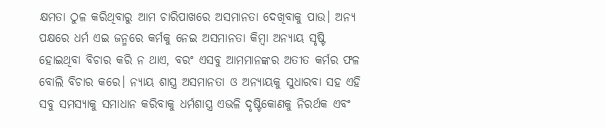କ୍ଷମତା ଠୁଳ କରିଥିବାରୁ ଆମ ଚାରିପାଖରେ ଅସମାନତା ଦେଖିବାକୁ ପାଉ। ଅନ୍ୟ ପକ୍ଷରେ ଧର୍ମ ଏଇ ଜନ୍ମରେ କର୍ମକୁ ନେଇ ଅସମାନତା କିମ୍ବା ଅନ୍ୟାୟ ସୃଷ୍ଟି ହୋଇଥିବା ବିଚାର କରି ନ ଥାଏ, ବରଂ ଏସବୁ ଆମମାନଙ୍କର ଅତୀତ କର୍ମର ଫଳ ବୋଲି ବିଚାର କରେ। ନ୍ୟାୟ ଶାସ୍ତ୍ର ଅସମାନତା ଓ ଅନ୍ୟାୟକୁ ସୁଧାରବା ସହ ଏହି ସବୁ ସମସ୍ୟାକୁ ସମାଧାନ କରିବାକୁ ଧର୍ମଶାସ୍ତ୍ର ଏଭଳି ଦୃଷ୍ଟିକୋଣକୁ ନିରର୍ଥକ ଏବଂ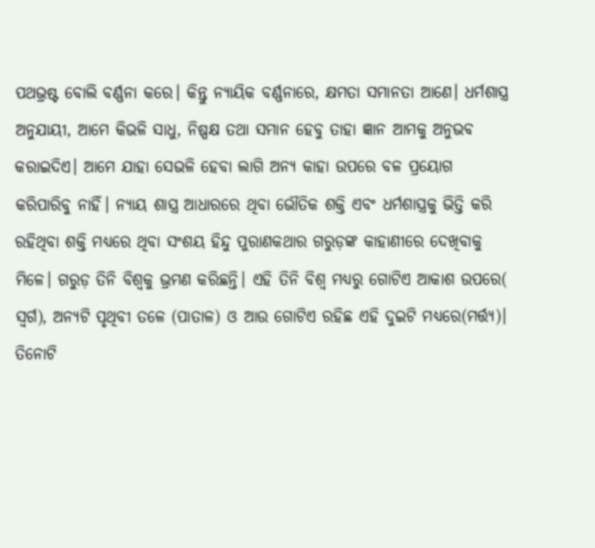ପଥଭ୍ରଷ୍ଟ ବୋଲି ବର୍ଣ୍ଣନା କରେ। କିନ୍ତୁ ନ୍ୟାୟିକ ବର୍ଣ୍ଣନାରେ, କ୍ଷମତା ସମାନତା ଆଣେ। ଧର୍ମଶାସ୍ତ୍ର ଅନୁଯାୟୀ, ଆମେ କିଭଳି ସାଧୁ, ନିଷ୍ପକ୍ଷ ତଥା ସମାନ ହେବୁ ତାହା ଜ୍ଞାନ ଆମକୁ ଅନୁଭବ କରାଇଦିଏ। ଆମେ ଯାହା ସେଭଳି ହେବା ଲାଗି ଅନ୍ୟ କାହା ଉପରେ ବଳ ପ୍ରୟୋଗ କରିପାରିବୁ ନାହିଁ। ନ୍ୟାୟ ଶାସ୍ତ୍ର ଆଧାରରେ ଥିବା ଭୌତିକ ଶକ୍ତି ଏବଂ ଧର୍ମଶାସ୍ତ୍ରକୁ ଭିତ୍ତି କରି ରହିଥିବା ଶକ୍ତି ମଧ୍ୟରେ ଥିବା ସଂଶୟ ହିନ୍ଦୁ ପୁରାଣକଥାର ଗରୁଡ଼ଙ୍କ କାହାଣୀରେ ଦେଖିବାକୁ ମିଳେ। ଗରୁଡ଼ ତିନି ବିଶ୍ୱକୁ ଭ୍ରମଣ କରିଛନ୍ତି। ଏହି ତିନି ବିଶ୍ୱ ମଧ୍ୟରୁ ଗୋଟିଏ ଆକାଶ ଉପରେ( ସ୍ବର୍ଗ), ଅନ୍ୟଟି ପୃଥିବୀ ତଳେ (ପାତାଳ) ଓ ଆଉ ଗୋଟିଏ ରହିଛ ଏହି ଦୁଇଟି ମଧ୍ୟରେ(ମର୍ତ୍ତ୍ୟ)। ତିନୋଟି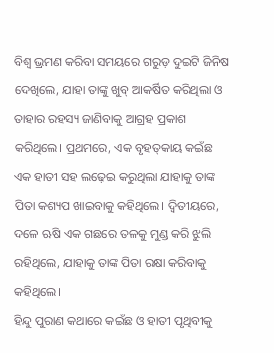ବିଶ୍ୱ ଭ୍ରମଣ କରିବା ସମୟରେ ଗରୁଡ଼ ଦୁଇଟି ଜିନିଷ ଦେଖିଲେ, ଯାହା ତାଙ୍କୁ ଖୁବ୍‌ ଆକର୍ଷିତ କରିଥିଲା ଓ ତାହାର ରହସ୍ୟ ଜାଣିବାକୁ ଆଗ୍ରହ ପ୍ରକାଶ କରିଥିଲେ। ପ୍ରଥମରେ, ଏକ ବୃହତ୍‌କାୟ କଇଁଛ ଏକ ହାତୀ ସହ ଲଢ଼େଇ କରୁଥିଲା ଯାହାକୁ ତାଙ୍କ ପିତା କଶ୍ୟପ ଖାଇବାକୁ କହିଥିଲେ। ଦ୍ୱିତୀୟରେ, ଦଳେ ଋଷି ଏକ ଗଛରେ ତଳକୁ ମୁଣ୍ଡ କରି ଝୁଲି ରହିଥିଲେ, ଯାହାକୁ ତାଙ୍କ ପିତା ରକ୍ଷା କରିବାକୁ କହିଥିଲେ।
ହିନ୍ଦୁ ପୁରାଣ କଥାରେ କଇଁଛ ଓ ହାତୀ ପୃଥିବୀକୁ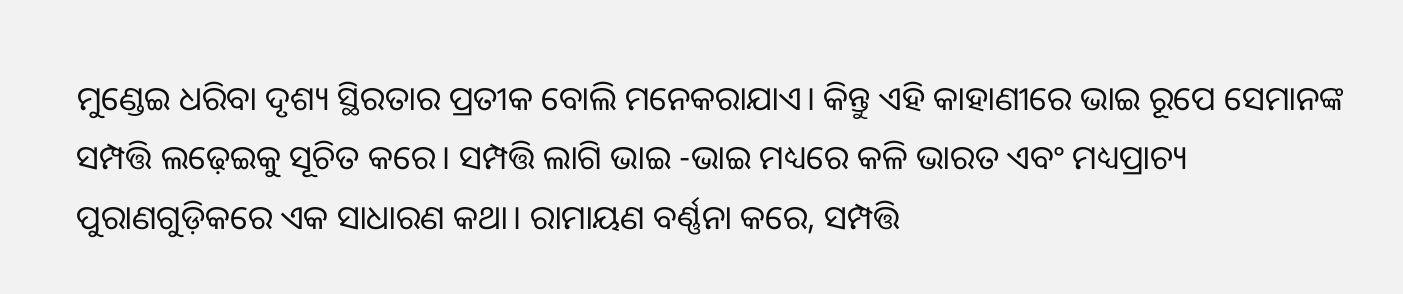ମୁଣ୍ଡେଇ ଧରିବା ଦୃଶ୍ୟ ସ୍ଥିରତାର ପ୍ରତୀକ ବୋଲି ମନେକରାଯାଏ। କିନ୍ତୁ ଏହି କାହାଣୀରେ ଭାଇ ରୂପେ ସେମାନଙ୍କ ସମ୍ପତ୍ତି ଲଢ଼େଇକୁ ସୂଚିତ କରେ। ସମ୍ପତ୍ତି ଲାଗି ଭାଇ -ଭାଇ ମଧ୍ୟରେ କଳି ଭାରତ ଏବଂ ମଧ୍ୟପ୍ରାଚ୍ୟ ପୁରାଣଗୁଡ଼ିକରେ ଏକ ସାଧାରଣ କଥା। ରାମାୟଣ ବର୍ଣ୍ଣନା କରେ, ସମ୍ପତ୍ତି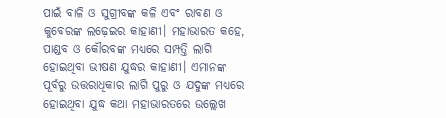ପାଇଁ ବାଳି ଓ ସୁଗ୍ରୀବଙ୍କ କଳି ଏବଂ ରାବଣ ଓ କୁବେରଙ୍କ ଲଢ଼େଇର କାହାଣୀ। ମହାଭାରତ କହେ, ପାଣ୍ଡବ ଓ କୌରବଙ୍କ ମଧ୍ୟରେ ସମ୍ପତ୍ତି ଲାଗି ହୋଇଥିବା ଭୀଷଣ ଯୁଦ୍ଧର କାହାଣୀ। ଏମାନଙ୍କ ପୂର୍ବରୁ ଉତ୍ତରାଧିକାର ଲାଗି ପୁରୁ ଓ ଯଦୁଙ୍କ ମଧ୍ୟରେ ହୋଇଥିବା ଯୁଦ୍ଧ କଥା ମହାଭାରତରେ ଉଲ୍ଲେଖ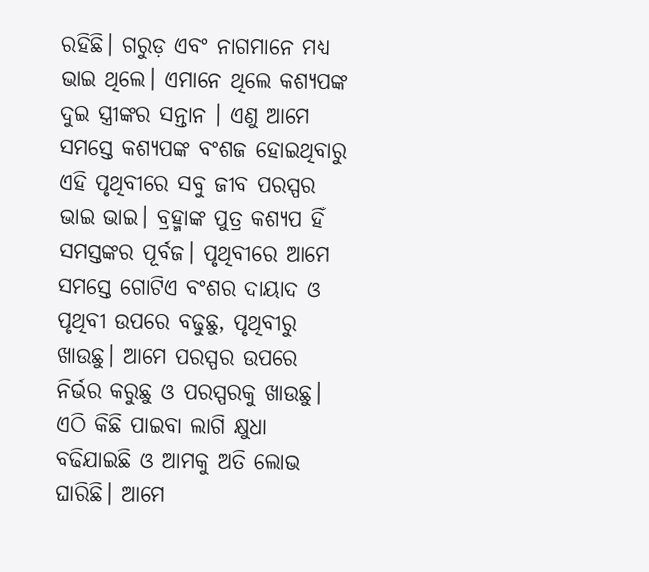ରହିଛି। ଗରୁଡ଼ ଏବଂ ନାଗମାନେ ମଧ୍ୟ ଭାଇ ଥିଲେ। ଏମାନେ ଥିଲେ କଶ୍ୟପଙ୍କ ଦୁଇ ସ୍ତ୍ରୀଙ୍କର ସନ୍ତାନ । ଏଣୁ ଆମେ ସମସ୍ତେ କଶ୍ୟପଙ୍କ ବଂଶଜ ହୋଇଥିବାରୁ ଏହି ପୃଥିବୀରେ ସବୁ ଜୀବ ପରସ୍ପର ଭାଇ ଭାଇ। ବ୍ରହ୍ମାଙ୍କ ପୁତ୍ର କଶ୍ୟପ ହିଁ ସମସ୍ତଙ୍କର ପୂର୍ବଜ। ପୃଥିବୀରେ ଆମେ ସମସ୍ତେ ଗୋଟିଏ ବଂଶର ଦାୟାଦ ଓ ପୃଥିବୀ ଉପରେ ବଢୁଛୁ, ପୃଥିବୀରୁ ଖାଉଛୁ। ଆମେ ପରସ୍ପର ଉପରେ ନିର୍ଭର କରୁଛୁ ଓ ପରସ୍ପରକୁ ଖାଉଛୁ। ଏଠି କିଛି ପାଇବା ଲାଗି କ୍ଷୁଧା ବଢିଯାଇଛି ଓ ଆମକୁ ଅତି ଲୋଭ ଘାରିଛି। ଆମେ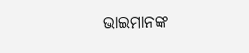ଭାଇମାନଙ୍କ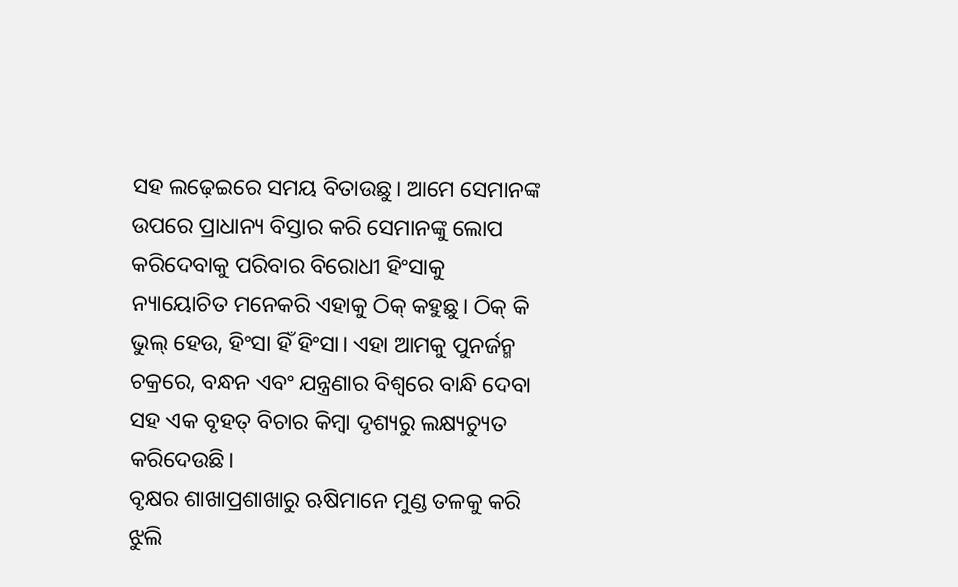ସହ ଲଢ଼େଇରେ ସମୟ ବିତାଉଛୁ। ଆମେ ସେମାନଙ୍କ ଉପରେ ପ୍ରାଧାନ୍ୟ ବିସ୍ତାର କରି ସେମାନଙ୍କୁ ଲୋପ କରିଦେବାକୁ ପରିବାର ବିରୋଧୀ ହିଂସାକୁ ନ୍ୟାୟୋଚିତ ମନେକରି ଏହାକୁ ଠିକ୍‌ କହୁଛୁ। ଠିକ୍‌ କି ଭୁଲ୍‌ ହେଉ, ହିଂସା ହିଁ ହିଂସା। ଏହା ଆମକୁ ପୁନର୍ଜନ୍ମ ଚକ୍ରରେ, ବନ୍ଧନ ଏବଂ ଯନ୍ତ୍ରଣାର ବିଶ୍ୱରେ ବାନ୍ଧି ଦେବା ସହ ଏକ ବୃହତ୍‌ ବିଚାର କିମ୍ବା ଦୃଶ୍ୟରୁ ଲକ୍ଷ୍ୟଚ୍ୟୁତ କରିଦେଉଛି।
ବୃକ୍ଷର ଶାଖାପ୍ରଶାଖାରୁ ଋଷିମାନେ ମୁଣ୍ଡ ତଳକୁ କରି ଝୁଲି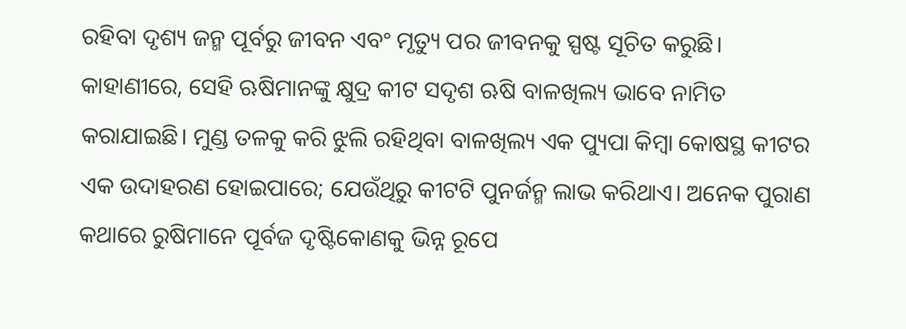ରହିବା ଦୃଶ୍ୟ ଜନ୍ମ ପୂର୍ବରୁ ଜୀବନ ଏବଂ ମୃତ୍ୟୁ ପର ଜୀବନକୁ ସ୍ପଷ୍ଟ ସୂଚିତ କରୁଛି। କାହାଣୀରେ, ସେହି ଋଷିମାନଙ୍କୁ କ୍ଷୁଦ୍ର କୀଟ ସଦୃଶ ଋଷି ବାଳଖିଲ୍ୟ ଭାବେ ନାମିତ କରାଯାଇଛି। ମୁଣ୍ଡ ତଳକୁ କରି ଝୁଲି ରହିଥିବା ବାଳଖିଲ୍ୟ ଏକ ପ୍ୟୁପା କିମ୍ବା କୋଷସ୍ଥ କୀଟର ଏକ ଉଦାହରଣ ହୋଇପାରେ; ଯେଉଁଥିରୁ କୀଟଟି ପୁନର୍ଜନ୍ମ ଲାଭ କରିଥାଏ। ଅନେକ ପୁରାଣ କଥାରେ ରୁଷିମାନେ ପୂର୍ବଜ ଦୃଷ୍ଟିକୋଣକୁ ଭିନ୍ନ ରୂପେ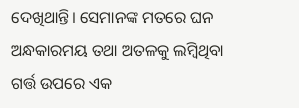ଦେଖିଥାନ୍ତି। ସେମାନଙ୍କ ମତରେ ଘନ ଅନ୍ଧକାରମୟ ତଥା ଅତଳକୁ ଲମ୍ବିଥିବା ଗର୍ତ୍ତ ଉପରେ ଏକ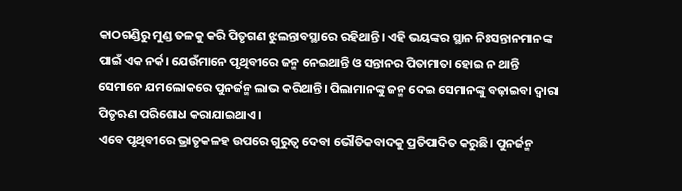କାଠଗଣ୍ଡିରୁ ମୁଣ୍ଡ ତଳକୁ କରି ପିତୃଗଣ ଝୁଲନ୍ତାବସ୍ଥାରେ ରହିଥାନ୍ତି। ଏହି ଭୟଙ୍କର ସ୍ଥାନ ନିଃସନ୍ତାନମାନଙ୍କ ପାଇଁ ଏକ ନର୍କ। ଯେଉଁମାନେ ପୃଥିବୀରେ ଜନ୍ମ ନେଇଥାନ୍ତି ଓ ସନ୍ତାନର ପିତାମାତା ହୋଇ ନ ଥାନ୍ତି ସେମାନେ ଯମଲୋକରେ ପୁନର୍ଜନ୍ମ ଲାଭ କରିଥାନ୍ତି। ପିଲାମାନଙ୍କୁ ଜନ୍ମ ଦେଇ ସେମାନଙ୍କୁ ବଢ଼ାଇବା ଦ୍ୱାରା ପିତୃଋଣ ପରିଶୋଧ କରାଯାଇଥାଏ।
ଏବେ ପୃଥିବୀରେ ଭ୍ରାତୃକଳହ ଉପରେ ଗୁରୁତ୍ୱ ଦେବା ଭୌତିକବାଦକୁ ପ୍ରତିପାଦିତ କରୁଛି। ପୁନର୍ଜନ୍ମ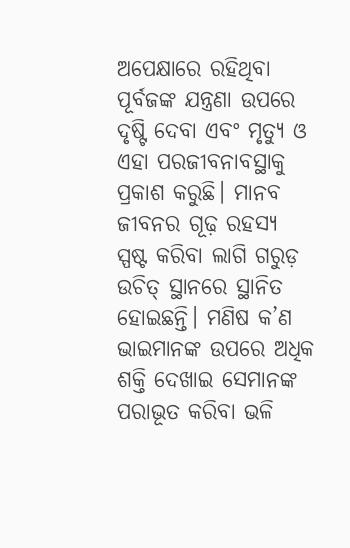ଅପେକ୍ଷାରେ ରହିଥିବା ପୂର୍ବଜଙ୍କ ଯନ୍ତ୍ରଣା ଉପରେ ଦୃଷ୍ଟି ଦେବା ଏବଂ ମୃତ୍ୟୁ ଓ ଏହା ପରଜୀବନାବସ୍ଥାକୁ ପ୍ରକାଶ କରୁଛି। ମାନବ ଜୀବନର ଗୂଢ଼ ରହସ୍ୟ ସ୍ପଷ୍ଟ କରିବା ଲାଗି ଗରୁଡ଼ ଉଚିତ୍‌ ସ୍ଥାନରେ ସ୍ଥାନିତ ହୋଇଛନ୍ତି। ମଣିଷ କ’ଣ ଭାଇମାନଙ୍କ ଉପରେ ଅଧିକ ଶକ୍ତି ଦେଖାଇ ସେମାନଙ୍କ ପରାଭୂତ କରିବା ଭଳି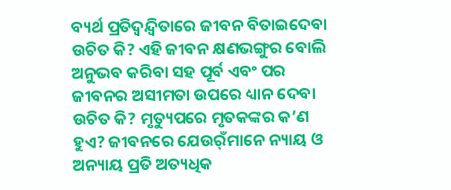ବ୍ୟର୍ଥ ପ୍ରତିଦ୍ୱନ୍ଦ୍ୱିତାରେ ଜୀବନ ବିତାଇଦେବା ଉଚିତ କି? ଏହି ଜୀବନ କ୍ଷଣଭଙ୍ଗୁର ବୋଲି ଅନୁଭବ କରିବା ସହ ପୂର୍ବ ଏବଂ ପର ଜୀବନର ଅସୀମତା ଉପରେ ଧ୍ୟାନ ଦେବା ଉଚିତ କି? ମୃତ୍ୟୁପରେ ମୃତକଙ୍କର କ’ଣ ହୁଏ? ଜୀବନରେ ଯେଉର୍ଁମାନେ ନ୍ୟାୟ ଓ ଅନ୍ୟାୟ ପ୍ରତି ଅତ୍ୟଧିକ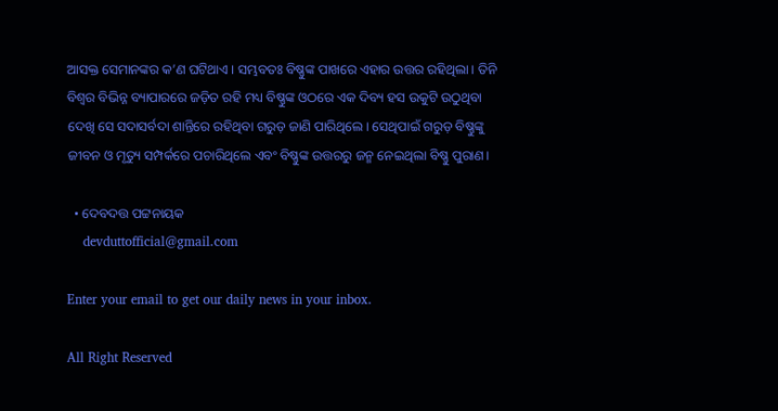ଆସକ୍ତ ସେମାନଙ୍କର କ’ଣ ଘଟିଥାଏ। ସମ୍ଭବତଃ ବିଷ୍ଣୁଙ୍କ ପାଖରେ ଏହାର ଉତ୍ତର ରହିଥିଲା। ତିନି ବିଶ୍ୱର ବିଭିନ୍ନ ବ୍ୟାପାରରେ ଜଡ଼ିତ ରହି ମଧ୍ୟ ବିଷ୍ଣୁଙ୍କ ଓଠରେ ଏକ ଦିବ୍ୟ ହସ ଉକୁଟି ଉଠୁଥିବା ଦେଖି ସେ ସଦାସର୍ବଦା ଶାନ୍ତିରେ ରହିଥିବା ଗରୁଡ଼ ଜାଣି ପାରିଥିଲେ। ସେଥିପାଇଁ ଗରୁଡ଼ ବିଷ୍ଣୁଙ୍କୁ ଜୀବନ ଓ ମୃତ୍ୟୁ ସମ୍ପର୍କରେ ପଚାରିଥିଲେ ଏବଂ ବିଷ୍ଣୁଙ୍କ ଉତ୍ତରରୁ ଜନ୍ମ ନେଇଥିଲା ବିଷ୍ଣୁ ପୁରାଣ।

  • ଦେବଦତ୍ତ ପଟ୍ଟନାୟକ
    devduttofficial@gmail.com

Enter your email to get our daily news in your inbox.

All Right Reserved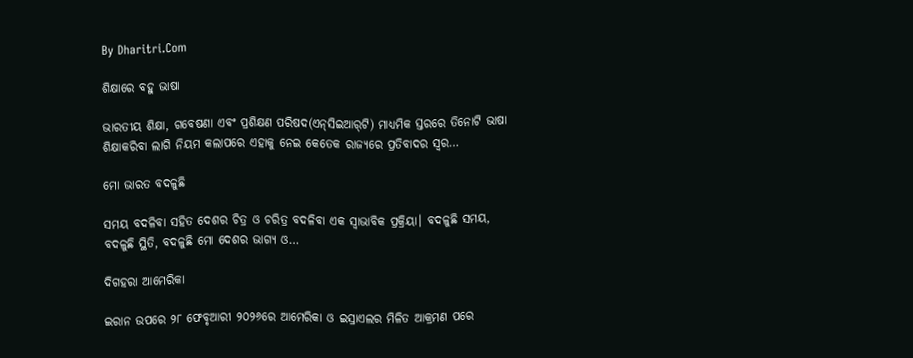By Dharitri.Com

ଶିକ୍ଷାରେ ବହୁ ଭାଷା

ଭାରତୀୟ ଶିକ୍ଷା, ଗବେଷଣା ଏବଂ ପ୍ରଶିକ୍ଷଣ ପରିଷଦ(ଏନ୍‌ସିଇଆର୍‌ଟି) ମାଧ୍ୟମିକ ସ୍ତରରେ ତିନୋଟି ଭାଷା ଶିକ୍ଷାକରିବା ଲାଗି ନିୟମ କଲାପରେ ଏହାକୁ ନେଇ କେତେକ ରାଜ୍ୟରେ ପ୍ରତିବାଦର ସ୍ବର…

ମୋ ଭାରତ ବଦଳୁଛି

ସମୟ ବଦଳିବା ସହିତ ଦେଶର ଚିତ୍ର ଓ ଚରିତ୍ର ବଦଳିବା ଏକ ସ୍ବାଭାବିକ ପ୍ରକ୍ରିୟା। ବଦଳୁଛି ସମୟ, ବଦଳୁଛି ସ୍ଥିତି, ବଦଳୁଛି ମୋ ଦେଶର ଭାଗ୍ୟ ଓ…

ଦିଗହରା ଆମେରିକା

ଇରାନ ଉପରେ ୨୮ ଫେବୃଆରୀ ୨୦୨୬ରେ ଆମେରିକା ଓ ଇସ୍ରାଏଲର ମିଳିତ ଆକ୍ରମଣ ପରେ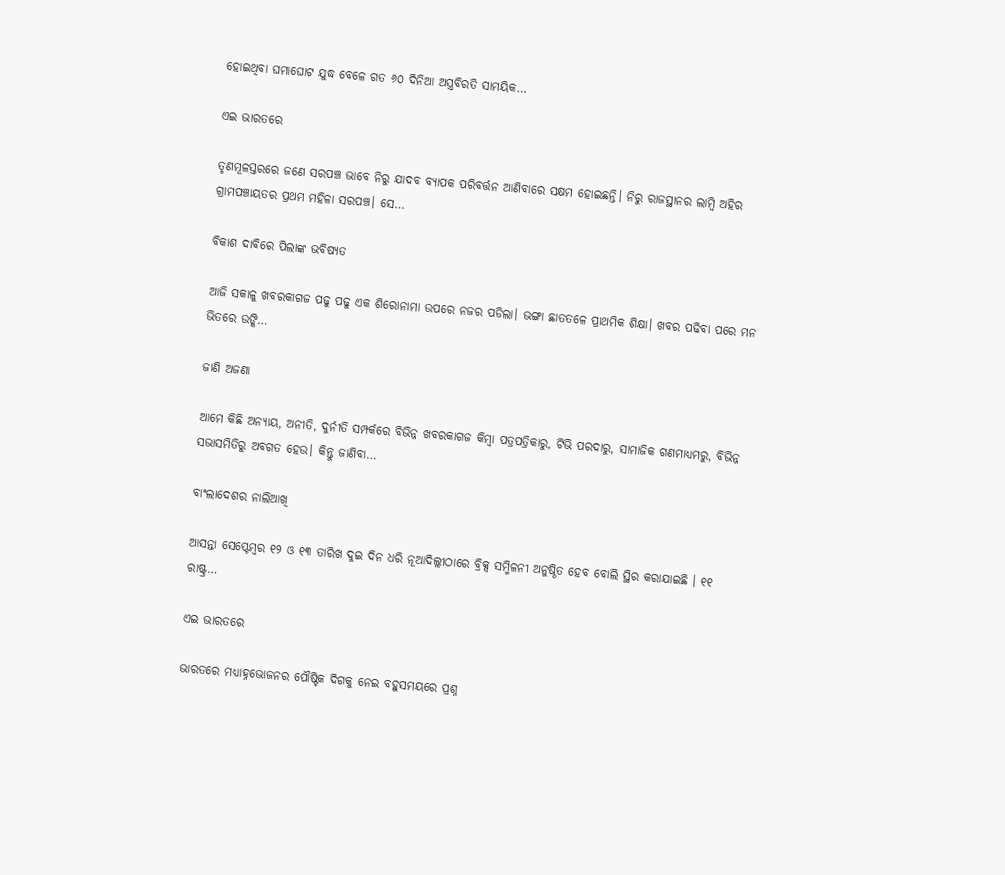ହୋଇଥିବା ଘମାଘୋଟ ଯୁଦ୍ଧ ବେଳେ ଗତ ୬୦ ଦିନିଆ ଅସ୍ତ୍ରବିରତି ସାମୟିକ…

ଏଇ ଭାରତରେ

ତୃଣମୂଳସ୍ତରରେ ଜଣେ ସରପଞ୍ଚ ଭାବେ ନିରୁ ଯାଦବ ବ୍ୟାପକ ପରିବର୍ତ୍ତନ ଆଣିବାରେ ସକ୍ଷମ ହୋଇଛନ୍ତି। ନିରୁ ରାଜସ୍ଥାନର ଲାମ୍ବି ଅହିର ଗ୍ରାମପଞ୍ଚାୟତର ପ୍ରଥମ ମହିଳା ସରପଞ୍ଚ। ସେ…

ବିକାଶ ଦାବିରେ ପିଲାଙ୍କ ଭବିଷ୍ୟତ

ଆଜି ସକାଳୁ ଖବରକାଗଜ ପଢୁ ପଢୁ ଏକ ଶିରୋନାମା ଉପରେ ନଜର ପଡିଲା। ଭଙ୍ଗା ଛାତତଳେ ପ୍ରାଥମିକ ଶିକ୍ଷା। ଖବର ପଢିବା ପରେ ମନ ଭିତରେ ଉଙ୍କି…

ଜାଣି ଅଜଣା

ଆମେ କିଛି ଅନ୍ୟାୟ, ଅନୀତି, ଦୁର୍ନୀତି ସମ୍ପର୍କରେ ବିଭିନ୍ନ ଖବରକାଗଜ କିମ୍ବା ପତ୍ରପତ୍ରିକାରୁ, ଟିଭି ପରଦାରୁ, ସାମାଜିକ ଗଣମାଧ୍ୟମରୁ, ବିଭିନ୍ନ ସଭାସମିତିରୁ ଅବଗତ ହେଉ। କିନ୍ତୁ ଜାଣିବା…

ବାଂଲାଦେଶର ନାଲିଆଖି

ଆସନ୍ତା ସେପ୍ଟେମ୍ବର ୧୨ ଓ ୧୩ ତାରିଖ ଦୁଇ ଦିନ ଧରି ନୂଆଦିଲ୍ଲୀଠାରେ ବ୍ରିକ୍ସ ସମ୍ମିଳନୀ ଅନୁଷ୍ଠିତ ହେବ ବୋଲି ସ୍ଥିର କରାଯାଇଛି । ୧୧ ରାଷ୍ଟ୍ର…

ଏଇ ଭାରତରେ

ଭାରତରେ ମଧ୍ୟାହ୍ନଭୋଜନର ପୌଷ୍ଟିକ ଦିଗକୁ ନେଇ ବହୁସମୟରେ ପ୍ରଶ୍ନ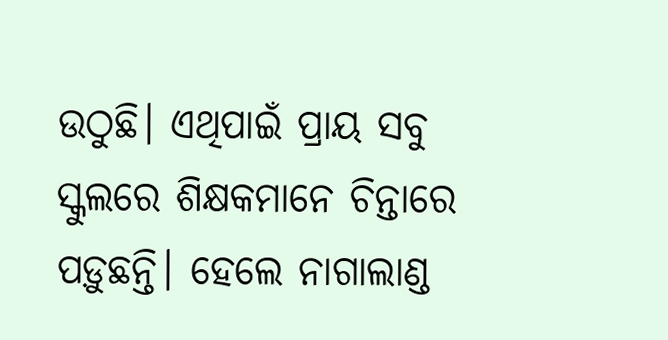ଉଠୁଛି। ଏଥିପାଇଁ ପ୍ରାୟ ସବୁ ସ୍କୁଲରେ ଶିକ୍ଷକମାନେ ଚିନ୍ତାରେ ପଡ଼ୁଛନ୍ତି। ହେଲେ ନାଗାଲାଣ୍ଡ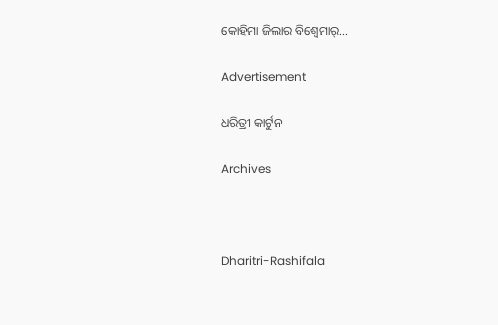କୋହିମା ଜିଲାର ବିଶ୍ୱେମାର୍‌…

Advertisement

ଧରିତ୍ରୀ କାର୍ଟୁନ

Archives



Dharitri-Rashifala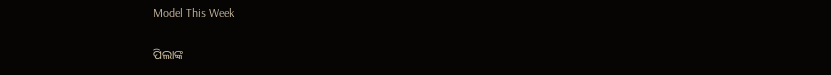Model This Week

ପିଲାଙ୍କ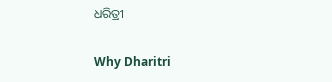ଧରିତ୍ରୀ

Why Dharitri